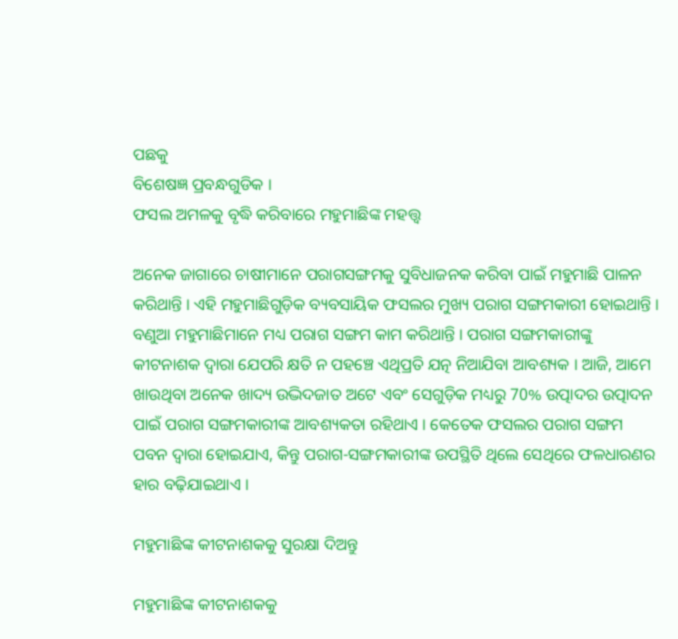ପଛକୁ
ବିଶେଷଜ୍ଞ ପ୍ରବନ୍ଧଗୁଡିକ ।
ଫସଲ ଅମଳକୁ ବୃଦ୍ଧି କରିବାରେ ମହୁମାଛିଙ୍କ ମହତ୍ତ୍ୱ

ଅନେକ ଜାଗାରେ ଚାଷୀମାନେ ପରାଗସଙ୍ଗମକୁ ସୁବିଧାଜନକ କରିବା ପାଇଁ ମହୁମାଛି ପାଳନ କରିଥାନ୍ତି । ଏହି ମହୁମାଛିଗୁଡ଼ିକ ବ୍ୟବସାୟିକ ଫସଲର ମୁଖ୍ୟ ପରାଗ ସଙ୍ଗମକାରୀ ହୋଇଥାନ୍ତି । ବଣୁଆ ମହୁମାଛିମାନେ ମଧ୍ୟ ପରାଗ ସଙ୍ଗମ କାମ କରିଥାନ୍ତି । ପରାଗ ସଙ୍ଗମକାରୀଙ୍କୁ କୀଟନାଶକ ଦ୍ୱାରା ଯେପରି କ୍ଷତି ନ ପହଞ୍ଚେ ଏଥିପ୍ରତି ଯତ୍ନ ନିଆଯିବା ଆବଶ୍ୟକ । ଆଜି, ଆମେ ଖାଉଥିବା ଅନେକ ଖାଦ୍ୟ ଉଦ୍ଭିଦଜାତ ଅଟେ ଏବଂ ସେଗୁଡ଼ିକ ମଧ୍ୟରୁ 70% ଉତ୍ପାଦର ଉତ୍ପାଦନ ପାଇଁ ପରାଗ ସଙ୍ଗମକାରୀଙ୍କ ଆବଶ୍ୟକତା ରହିଥାଏ । କେତେକ ଫସଲର ପରାଗ ସଙ୍ଗମ ପବନ ଦ୍ୱାରା ହୋଇଯାଏ, କିନ୍ତୁ ପରାଗ-ସଙ୍ଗମକାରୀଙ୍କ ଉପସ୍ଥିତି ଥିଲେ ସେଥିରେ ଫଳଧାରଣର ହାର ବଢ଼ିଯାଇଥାଏ ।

ମହୁମାଛିଙ୍କ କୀଟନାଶକକୁ ସୁରକ୍ଷା ଦିଅନ୍ତୁ

ମହୁମାଛିଙ୍କ କୀଟନାଶକକୁ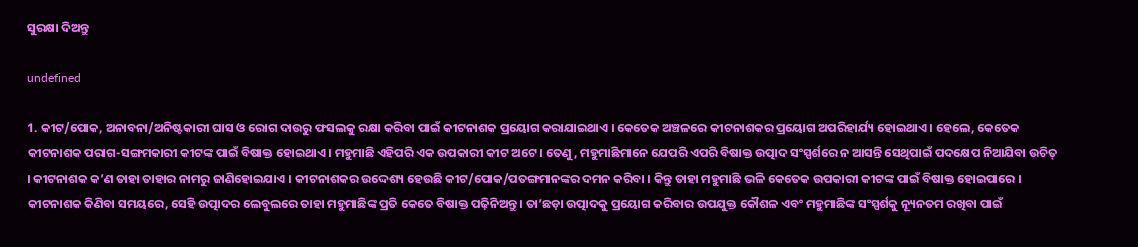ସୁରକ୍ଷା ଦିଅନ୍ତୁ

undefined

1. କୀଟ/ପୋକ, ଅନାବନା/ଅନିଷ୍ଟକାରୀ ଘାସ ଓ ରୋଗ ଦାଉରୁ ଫସଲକୁ ରକ୍ଷା କରିବା ପାଇଁ କୀଟନାଶକ ପ୍ରୟୋଗ କରାଯାଇଥାଏ । କେତେକ ଅଞ୍ଚଳରେ କୀଟନାଶକର ପ୍ରୟୋଗ ଅପରିହାର୍ଯ୍ୟ ହୋଇଥାଏ । ହେଲେ, କେତେକ କୀଟନାଶକ ପରାଗ-ସଙ୍ଗମକାରୀ କୀଟଙ୍କ ପାଇଁ ବିଷାକ୍ତ ହୋଇଥାଏ । ମହୁମାଛି ଏହିପରି ଏକ ଉପକାରୀ କୀଟ ଅଟେ । ତେଣୁ, ମହୁମାଛିମାନେ ଯେପରି ଏପରି ବିଷାକ୍ତ ଉତ୍ପାଦ ସଂସ୍ପର୍ଶରେ ନ ଆସନ୍ତି ସେଥିପାଇଁ ପଦକ୍ଷେପ ନିଆଯିବା ଉଚିତ୍ । କୀଟନାଶକ କ’ଣ ତାହା ତାହାର ନାମରୁ ଜାଣିହୋଇଯାଏ । କୀଟନାଶକର ଉଦ୍ଦେଶ୍ୟ ହେଉଛି କୀଟ/ପୋକ/ପତଙ୍ଗମାନଙ୍କର ଦମନ କରିବା । କିନ୍ତୁ ତାହା ମହୁମାଛି ଭଳି କେତେକ ଉପକାରୀ କୀଟଙ୍କ ପାଇଁ ବିଷାକ୍ତ ହୋଇପାରେ । କୀଟନାଶକ କିଣିବା ସମୟରେ, ସେହି ଉତ୍ପାଦର ଲେବୁଲରେ ତାହା ମହୁମାଛିଙ୍କ ପ୍ରତି କେତେ ବିଷାକ୍ତ ପଢ଼ିନିଅନ୍ତୁ । ତା’ଛଡ଼ା ଉତ୍ପାଦକୁ ପ୍ରୟୋଗ କରିବାର ଉପଯୁକ୍ତ କୌଶଳ ଏବଂ ମହୁମାଛିଙ୍କ ସଂସ୍ପର୍ଶକୁ ନ୍ୟୂନତମ ରଖିବା ପାଇଁ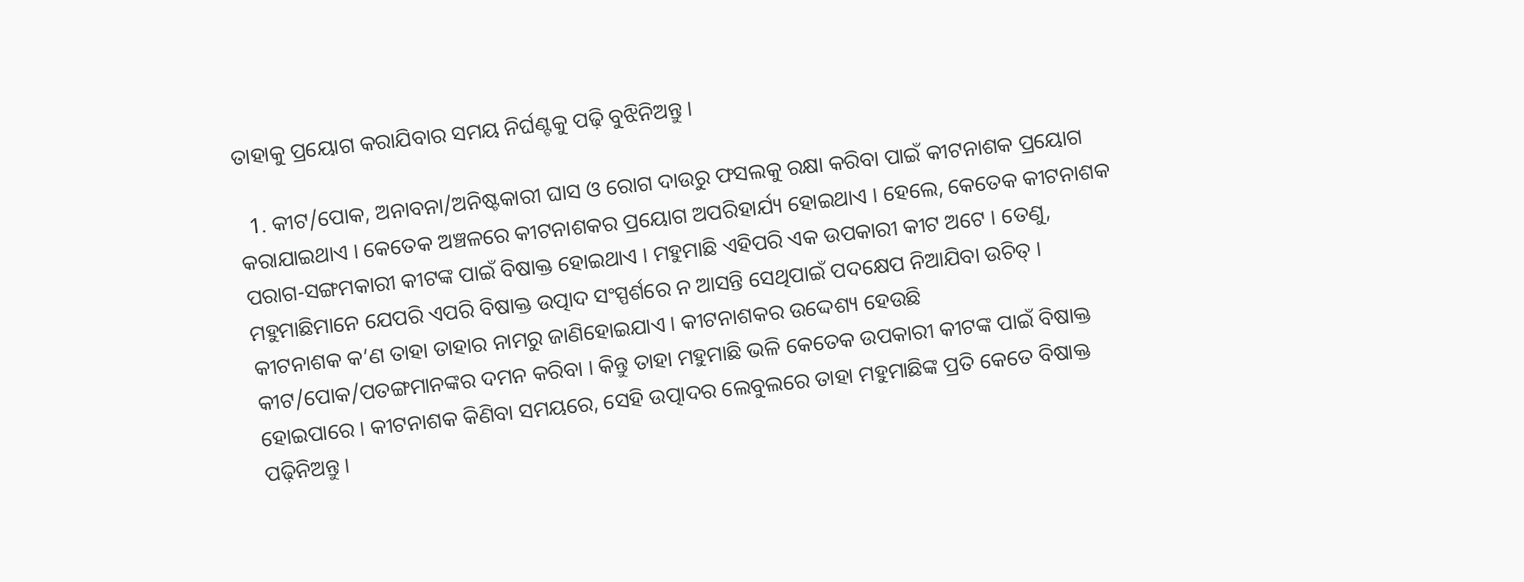ତାହାକୁ ପ୍ରୟୋଗ କରାଯିବାର ସମୟ ନିର୍ଘଣ୍ଟକୁ ପଢ଼ି ବୁଝିନିଅନ୍ତୁ ।

  1. କୀଟ/ପୋକ, ଅନାବନା/ଅନିଷ୍ଟକାରୀ ଘାସ ଓ ରୋଗ ଦାଉରୁ ଫସଲକୁ ରକ୍ଷା କରିବା ପାଇଁ କୀଟନାଶକ ପ୍ରୟୋଗ କରାଯାଇଥାଏ । କେତେକ ଅଞ୍ଚଳରେ କୀଟନାଶକର ପ୍ରୟୋଗ ଅପରିହାର୍ଯ୍ୟ ହୋଇଥାଏ । ହେଲେ, କେତେକ କୀଟନାଶକ ପରାଗ-ସଙ୍ଗମକାରୀ କୀଟଙ୍କ ପାଇଁ ବିଷାକ୍ତ ହୋଇଥାଏ । ମହୁମାଛି ଏହିପରି ଏକ ଉପକାରୀ କୀଟ ଅଟେ । ତେଣୁ, ମହୁମାଛିମାନେ ଯେପରି ଏପରି ବିଷାକ୍ତ ଉତ୍ପାଦ ସଂସ୍ପର୍ଶରେ ନ ଆସନ୍ତି ସେଥିପାଇଁ ପଦକ୍ଷେପ ନିଆଯିବା ଉଚିତ୍ । କୀଟନାଶକ କ’ଣ ତାହା ତାହାର ନାମରୁ ଜାଣିହୋଇଯାଏ । କୀଟନାଶକର ଉଦ୍ଦେଶ୍ୟ ହେଉଛି କୀଟ/ପୋକ/ପତଙ୍ଗମାନଙ୍କର ଦମନ କରିବା । କିନ୍ତୁ ତାହା ମହୁମାଛି ଭଳି କେତେକ ଉପକାରୀ କୀଟଙ୍କ ପାଇଁ ବିଷାକ୍ତ ହୋଇପାରେ । କୀଟନାଶକ କିଣିବା ସମୟରେ, ସେହି ଉତ୍ପାଦର ଲେବୁଲରେ ତାହା ମହୁମାଛିଙ୍କ ପ୍ରତି କେତେ ବିଷାକ୍ତ ପଢ଼ିନିଅନ୍ତୁ ।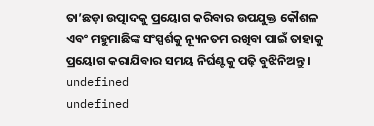ତା’ଛଡ଼ା ଉତ୍ପାଦକୁ ପ୍ରୟୋଗ କରିବାର ଉପଯୁକ୍ତ କୌଶଳ ଏବଂ ମହୁମାଛିଙ୍କ ସଂସ୍ପର୍ଶକୁ ନ୍ୟୂନତମ ରଖିବା ପାଇଁ ତାହାକୁ ପ୍ରୟୋଗ କରାଯିବାର ସମୟ ନିର୍ଘଣ୍ଟକୁ ପଢ଼ି ବୁଝିନିଅନ୍ତୁ ।
undefined
undefined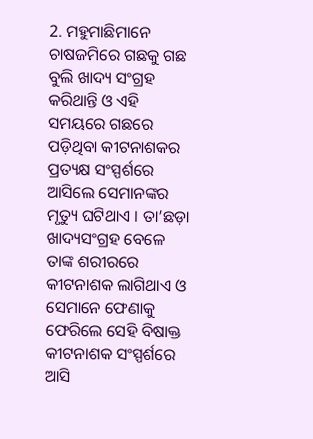2. ମହୁମାଛିମାନେ ଚାଷଜମିରେ ଗଛକୁ ଗଛ ବୁଲି ଖାଦ୍ୟ ସଂଗ୍ରହ କରିଥାନ୍ତି ଓ ଏହି ସମୟରେ ଗଛରେ ପଡ଼ିଥିବା କୀଟନାଶକର ପ୍ରତ୍ୟକ୍ଷ ସଂସ୍ପର୍ଶରେ ଆସିଲେ ସେମାନଙ୍କର ମୃତ୍ୟୁ ଘଟିଥାଏ । ତା’ଛଡ଼ା ଖାଦ୍ୟସଂଗ୍ରହ ବେଳେ ତାଙ୍କ ଶରୀରରେ କୀଟନାଶକ ଲାଗିଥାଏ ଓ ସେମାନେ ଫେଣାକୁ ଫେରିଲେ ସେହି ବିଷାକ୍ତ କୀଟନାଶକ ସଂସ୍ପର୍ଶରେ ଆସି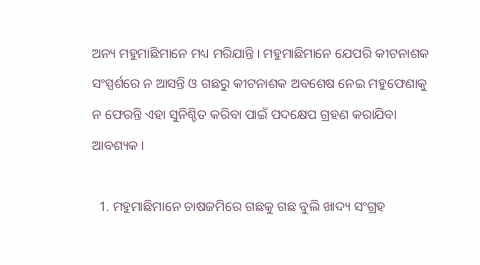ଅନ୍ୟ ମହୁମାଛିମାନେ ମଧ୍ୟ ମରିଯାନ୍ତି । ମହୁମାଛିମାନେ ଯେପରି କୀଟନାଶକ ସଂସ୍ପର୍ଶରେ ନ ଆସନ୍ତି ଓ ଗଛରୁ କୀଟନାଶକ ଅବଶେଷ ନେଇ ମହୁଫେଣାକୁ ନ ଫେରନ୍ତି ଏହା ସୁନିଶ୍ଚିତ କରିବା ପାଇଁ ପଦକ୍ଷେପ ଗ୍ରହଣ କରାଯିବା ଆବଶ୍ୟକ ।

  1. ମହୁମାଛିମାନେ ଚାଷଜମିରେ ଗଛକୁ ଗଛ ବୁଲି ଖାଦ୍ୟ ସଂଗ୍ରହ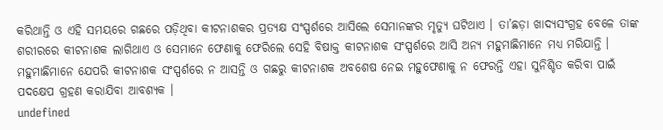କରିଥାନ୍ତି ଓ ଏହି ସମୟରେ ଗଛରେ ପଡ଼ିଥିବା କୀଟନାଶକର ପ୍ରତ୍ୟକ୍ଷ ସଂସ୍ପର୍ଶରେ ଆସିଲେ ସେମାନଙ୍କର ମୃତ୍ୟୁ ଘଟିଥାଏ । ତା’ଛଡ଼ା ଖାଦ୍ୟସଂଗ୍ରହ ବେଳେ ତାଙ୍କ ଶରୀରରେ କୀଟନାଶକ ଲାଗିଥାଏ ଓ ସେମାନେ ଫେଣାକୁ ଫେରିଲେ ସେହି ବିଷାକ୍ତ କୀଟନାଶକ ସଂସ୍ପର୍ଶରେ ଆସି ଅନ୍ୟ ମହୁମାଛିମାନେ ମଧ୍ୟ ମରିଯାନ୍ତି । ମହୁମାଛିମାନେ ଯେପରି କୀଟନାଶକ ସଂସ୍ପର୍ଶରେ ନ ଆସନ୍ତି ଓ ଗଛରୁ କୀଟନାଶକ ଅବଶେଷ ନେଇ ମହୁଫେଣାକୁ ନ ଫେରନ୍ତି ଏହା ସୁନିଶ୍ଚିତ କରିବା ପାଇଁ ପଦକ୍ଷେପ ଗ୍ରହଣ କରାଯିବା ଆବଶ୍ୟକ ।
undefined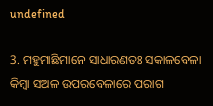undefined

3. ମହୁମାଛିମାନେ ସାଧାରଣତଃ ସକାଳବେଳା କିମ୍ବା ସଅଳ ଉପରବେଳାରେ ପରାଗ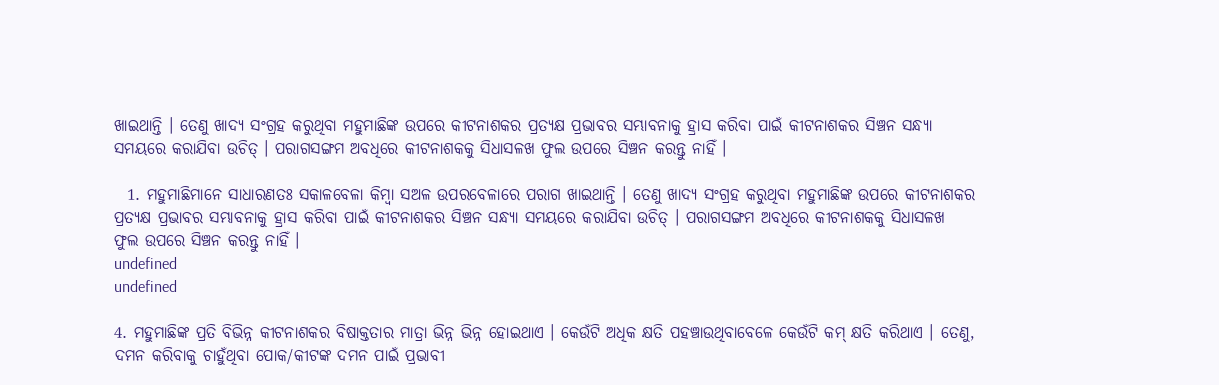ଖାଇଥାନ୍ତି । ତେଣୁ ଖାଦ୍ୟ ସଂଗ୍ରହ କରୁଥିବା ମହୁମାଛିଙ୍କ ଉପରେ କୀଟନାଶକର ପ୍ରତ୍ୟକ୍ଷ ପ୍ରଭାବର ସମ୍ଭାବନାକୁ ହ୍ରାସ କରିବା ପାଇଁ କୀଟନାଶକର ସିଞ୍ଚନ ସନ୍ଧ୍ୟା ସମୟରେ କରାଯିବା ଉଚିତ୍ । ପରାଗସଙ୍ଗମ ଅବଧିରେ କୀଟନାଶକକୁ ସିଧାସଳଖ ଫୁଲ ଉପରେ ସିଞ୍ଚନ କରନ୍ତୁ ନାହିଁ ।

  1. ମହୁମାଛିମାନେ ସାଧାରଣତଃ ସକାଳବେଳା କିମ୍ବା ସଅଳ ଉପରବେଳାରେ ପରାଗ ଖାଇଥାନ୍ତି । ତେଣୁ ଖାଦ୍ୟ ସଂଗ୍ରହ କରୁଥିବା ମହୁମାଛିଙ୍କ ଉପରେ କୀଟନାଶକର ପ୍ରତ୍ୟକ୍ଷ ପ୍ରଭାବର ସମ୍ଭାବନାକୁ ହ୍ରାସ କରିବା ପାଇଁ କୀଟନାଶକର ସିଞ୍ଚନ ସନ୍ଧ୍ୟା ସମୟରେ କରାଯିବା ଉଚିତ୍ । ପରାଗସଙ୍ଗମ ଅବଧିରେ କୀଟନାଶକକୁ ସିଧାସଳଖ ଫୁଲ ଉପରେ ସିଞ୍ଚନ କରନ୍ତୁ ନାହିଁ ।
undefined
undefined

4. ମହୁମାଛିଙ୍କ ପ୍ରତି ବିଭିନ୍ନ କୀଟନାଶକର ବିଷାକ୍ତତାର ମାତ୍ରା ଭିନ୍ନ ଭିନ୍ନ ହୋଇଥାଏ । କେଉଁଟି ଅଧିକ କ୍ଷତି ପହଞ୍ଚାଉଥିବାବେଳେ କେଉଁଟି କମ୍ କ୍ଷତି କରିଥାଏ । ତେଣୁ, ଦମନ କରିବାକୁ ଚାହୁଁଥିବା ପୋକ/କୀଟଙ୍କ ଦମନ ପାଇଁ ପ୍ରଭାବୀ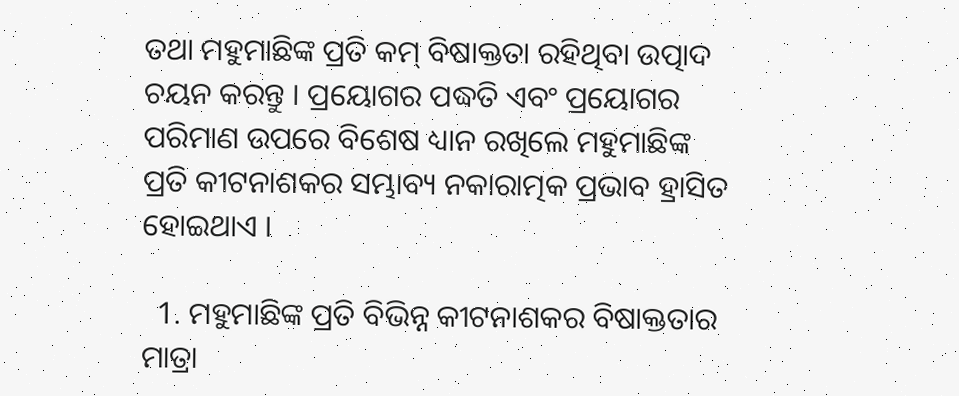ତଥା ମହୁମାଛିଙ୍କ ପ୍ରତି କମ୍ ବିଷାକ୍ତତା ରହିଥିବା ଉତ୍ପାଦ ଚୟନ କରନ୍ତୁ । ପ୍ରୟୋଗର ପଦ୍ଧତି ଏବଂ ପ୍ରୟୋଗର ପରିମାଣ ଉପରେ ବିଶେଷ ଧ୍ୟାନ ରଖିଲେ ମହୁମାଛିଙ୍କ ପ୍ରତି କୀଟନାଶକର ସମ୍ଭାବ୍ୟ ନକାରାତ୍ମକ ପ୍ରଭାବ ହ୍ରାସିତ ହୋଇଥାଏ ।

  1. ମହୁମାଛିଙ୍କ ପ୍ରତି ବିଭିନ୍ନ କୀଟନାଶକର ବିଷାକ୍ତତାର ମାତ୍ରା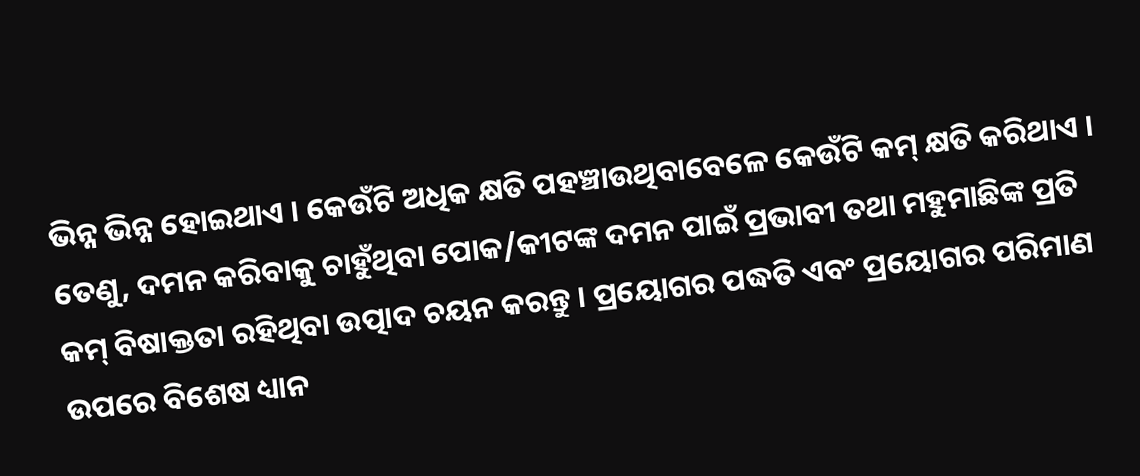ଭିନ୍ନ ଭିନ୍ନ ହୋଇଥାଏ । କେଉଁଟି ଅଧିକ କ୍ଷତି ପହଞ୍ଚାଉଥିବାବେଳେ କେଉଁଟି କମ୍ କ୍ଷତି କରିଥାଏ । ତେଣୁ, ଦମନ କରିବାକୁ ଚାହୁଁଥିବା ପୋକ/କୀଟଙ୍କ ଦମନ ପାଇଁ ପ୍ରଭାବୀ ତଥା ମହୁମାଛିଙ୍କ ପ୍ରତି କମ୍ ବିଷାକ୍ତତା ରହିଥିବା ଉତ୍ପାଦ ଚୟନ କରନ୍ତୁ । ପ୍ରୟୋଗର ପଦ୍ଧତି ଏବଂ ପ୍ରୟୋଗର ପରିମାଣ ଉପରେ ବିଶେଷ ଧ୍ୟାନ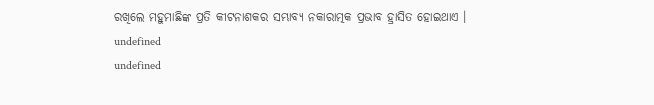ରଖିଲେ ମହୁମାଛିଙ୍କ ପ୍ରତି କୀଟନାଶକର ସମ୍ଭାବ୍ୟ ନକାରାତ୍ମକ ପ୍ରଭାବ ହ୍ରାସିତ ହୋଇଥାଏ ।
undefined
undefined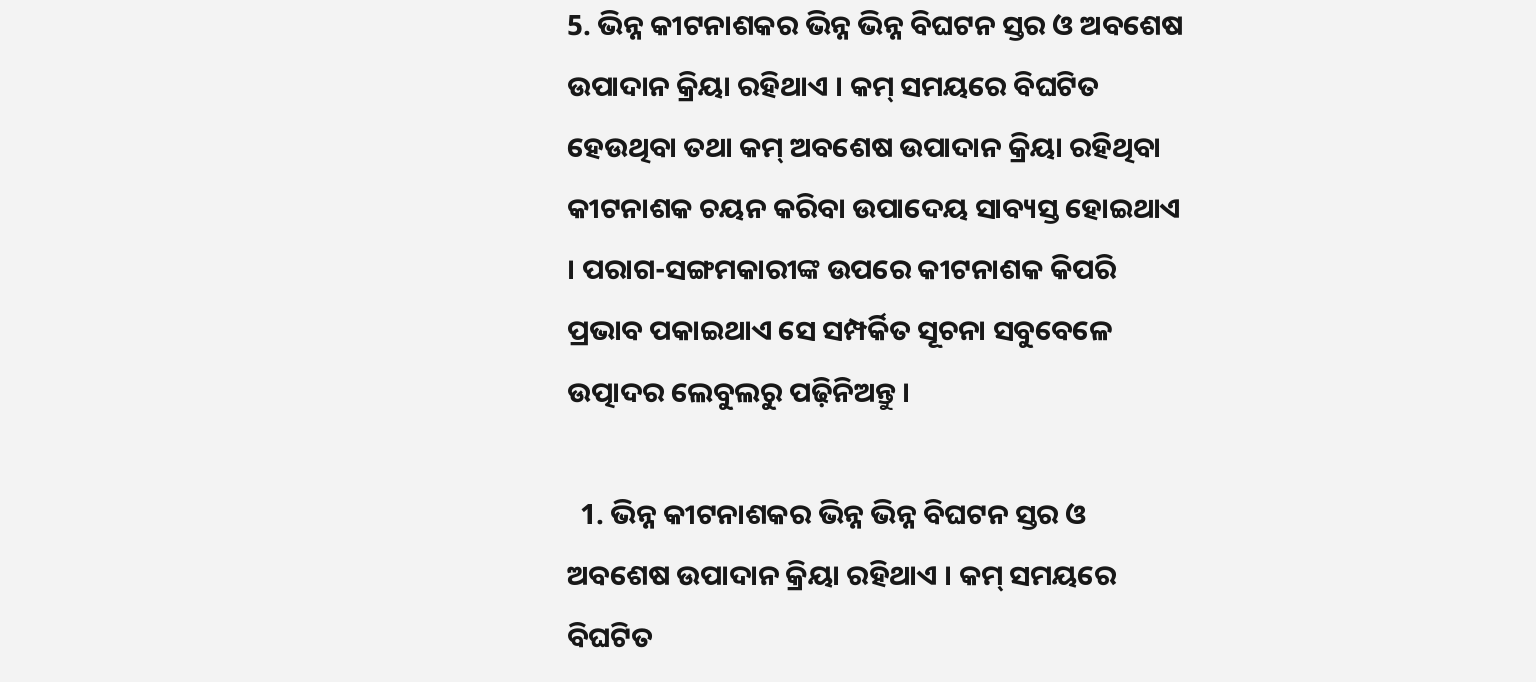5. ଭିନ୍ନ କୀଟନାଶକର ଭିନ୍ନ ଭିନ୍ନ ବିଘଟନ ସ୍ତର ଓ ଅବଶେଷ ଉପାଦାନ କ୍ରିୟା ରହିଥାଏ । କମ୍ ସମୟରେ ବିଘଟିତ ହେଉଥିବା ତଥା କମ୍ ଅବଶେଷ ଉପାଦାନ କ୍ରିୟା ରହିଥିବା କୀଟନାଶକ ଚୟନ କରିବା ଉପାଦେୟ ସାବ୍ୟସ୍ତ ହୋଇଥାଏ । ପରାଗ-ସଙ୍ଗମକାରୀଙ୍କ ଉପରେ କୀଟନାଶକ କିପରି ପ୍ରଭାବ ପକାଇଥାଏ ସେ ସମ୍ପର୍କିତ ସୂଚନା ସବୁବେଳେ ଉତ୍ପାଦର ଲେବୁଲରୁ ପଢ଼ିନିଅନ୍ତୁ ।

  1. ଭିନ୍ନ କୀଟନାଶକର ଭିନ୍ନ ଭିନ୍ନ ବିଘଟନ ସ୍ତର ଓ ଅବଶେଷ ଉପାଦାନ କ୍ରିୟା ରହିଥାଏ । କମ୍ ସମୟରେ ବିଘଟିତ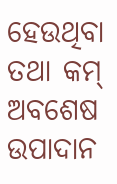ହେଉଥିବା ତଥା କମ୍ ଅବଶେଷ ଉପାଦାନ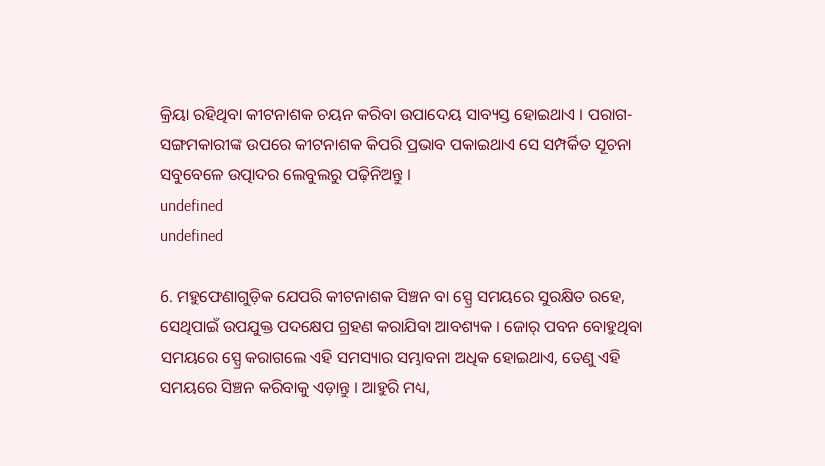କ୍ରିୟା ରହିଥିବା କୀଟନାଶକ ଚୟନ କରିବା ଉପାଦେୟ ସାବ୍ୟସ୍ତ ହୋଇଥାଏ । ପରାଗ-ସଙ୍ଗମକାରୀଙ୍କ ଉପରେ କୀଟନାଶକ କିପରି ପ୍ରଭାବ ପକାଇଥାଏ ସେ ସମ୍ପର୍କିତ ସୂଚନା ସବୁବେଳେ ଉତ୍ପାଦର ଲେବୁଲରୁ ପଢ଼ିନିଅନ୍ତୁ ।
undefined
undefined

6. ମହୁଫେଣାଗୁଡ଼ିକ ଯେପରି କୀଟନାଶକ ସିଞ୍ଚନ ବା ସ୍ପ୍ରେ ସମୟରେ ସୁରକ୍ଷିତ ରହେ, ସେଥିପାଇଁ ଉପଯୁକ୍ତ ପଦକ୍ଷେପ ଗ୍ରହଣ କରାଯିବା ଆବଶ୍ୟକ । ଜୋର୍ ପବନ ବୋହୁଥିବା ସମୟରେ ସ୍ପ୍ରେ କରାଗଲେ ଏହି ସମସ୍ୟାର ସମ୍ଭାବନା ଅଧିକ ହୋଇଥାଏ, ତେଣୁ ଏହି ସମୟରେ ସିଞ୍ଚନ କରିବାକୁ ଏଡ଼ାନ୍ତୁ । ଆହୁରି ମଧ୍ୟ,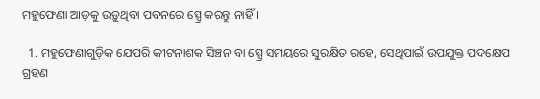ମହୁଫେଣା ଆଡ଼କୁ ଉଡ଼ୁଥିବା ପବନରେ ସ୍ପ୍ରେ କରନ୍ତୁ ନାହିଁ ।

  1. ମହୁଫେଣାଗୁଡ଼ିକ ଯେପରି କୀଟନାଶକ ସିଞ୍ଚନ ବା ସ୍ପ୍ରେ ସମୟରେ ସୁରକ୍ଷିତ ରହେ, ସେଥିପାଇଁ ଉପଯୁକ୍ତ ପଦକ୍ଷେପ ଗ୍ରହଣ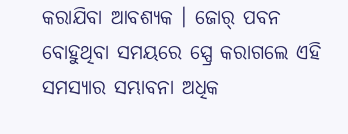କରାଯିବା ଆବଶ୍ୟକ । ଜୋର୍ ପବନ ବୋହୁଥିବା ସମୟରେ ସ୍ପ୍ରେ କରାଗଲେ ଏହି ସମସ୍ୟାର ସମ୍ଭାବନା ଅଧିକ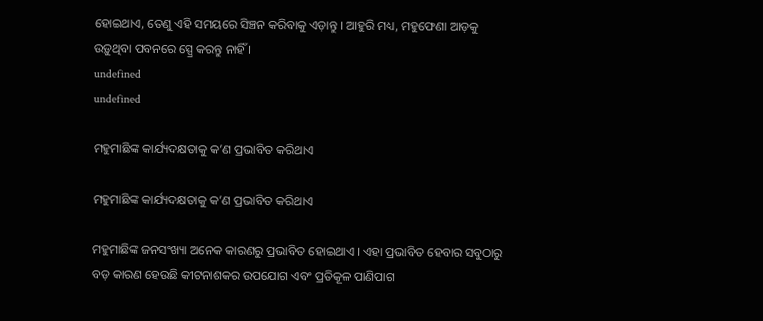ହୋଇଥାଏ, ତେଣୁ ଏହି ସମୟରେ ସିଞ୍ଚନ କରିବାକୁ ଏଡ଼ାନ୍ତୁ । ଆହୁରି ମଧ୍ୟ, ମହୁଫେଣା ଆଡ଼କୁ ଉଡ଼ୁଥିବା ପବନରେ ସ୍ପ୍ରେ କରନ୍ତୁ ନାହିଁ ।
undefined
undefined

ମହୁମାଛିଙ୍କ କାର୍ଯ୍ୟଦକ୍ଷତାକୁ କ’ଣ ପ୍ରଭାବିତ କରିଥାଏ

ମହୁମାଛିଙ୍କ କାର୍ଯ୍ୟଦକ୍ଷତାକୁ କ’ଣ ପ୍ରଭାବିତ କରିଥାଏ

ମହୁମାଛିଙ୍କ ଜନସଂଖ୍ୟା ଅନେକ କାରଣରୁ ପ୍ରଭାବିତ ହୋଇଥାଏ । ଏହା ପ୍ରଭାବିତ ହେବାର ସବୁଠାରୁ ବଡ଼ କାରଣ ହେଉଛି କୀଟନାଶକର ଉପଯୋଗ ଏବଂ ପ୍ରତିକୂଳ ପାଣିପାଗ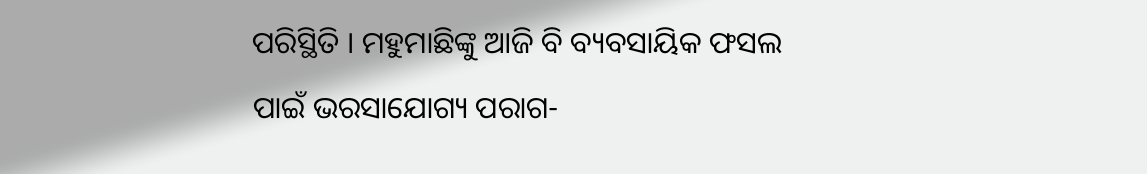ପରିସ୍ଥିତି । ମହୁମାଛିଙ୍କୁ ଆଜି ବି ବ୍ୟବସାୟିକ ଫସଲ ପାଇଁ ଭରସାଯୋଗ୍ୟ ପରାଗ-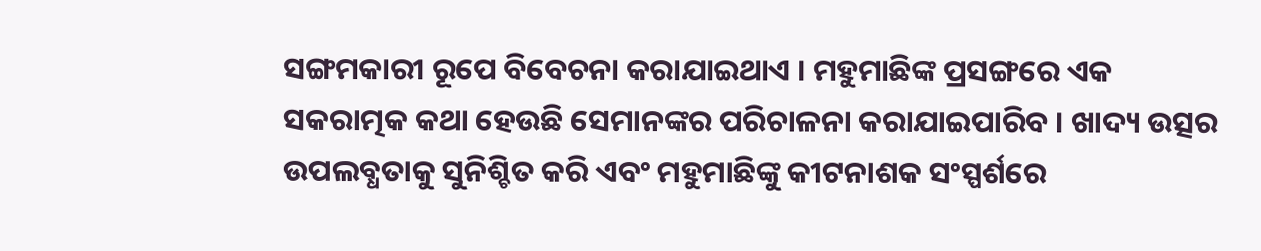ସଙ୍ଗମକାରୀ ରୂପେ ବିବେଚନା କରାଯାଇଥାଏ । ମହୁମାଛିଙ୍କ ପ୍ରସଙ୍ଗରେ ଏକ ସକରାତ୍ମକ କଥା ହେଉଛି ସେମାନଙ୍କର ପରିଚାଳନା କରାଯାଇପାରିବ । ଖାଦ୍ୟ ଉତ୍ସର ଉପଲବ୍ଧତାକୁ ସୁନିଶ୍ଚିତ କରି ଏବଂ ମହୁମାଛିଙ୍କୁ କୀଟନାଶକ ସଂସ୍ପର୍ଶରେ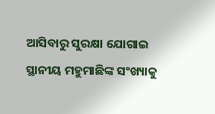ଆସିବାରୁ ସୁରକ୍ଷା ଯୋଗାଇ ସ୍ଥାନୀୟ ମହୁମାଛିଙ୍କ ସଂଖ୍ୟାକୁ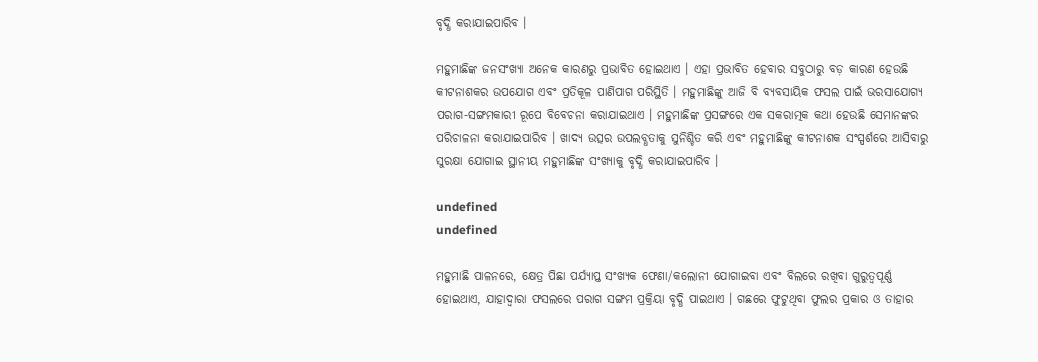ବୃଦ୍ଧି କରାଯାଇପାରିବ ।

ମହୁମାଛିଙ୍କ ଜନସଂଖ୍ୟା ଅନେକ କାରଣରୁ ପ୍ରଭାବିତ ହୋଇଥାଏ । ଏହା ପ୍ରଭାବିତ ହେବାର ସବୁଠାରୁ ବଡ଼ କାରଣ ହେଉଛି କୀଟନାଶକର ଉପଯୋଗ ଏବଂ ପ୍ରତିକୂଳ ପାଣିପାଗ ପରିସ୍ଥିତି । ମହୁମାଛିଙ୍କୁ ଆଜି ବି ବ୍ୟବସାୟିକ ଫସଲ ପାଇଁ ଭରସାଯୋଗ୍ୟ ପରାଗ-ସଙ୍ଗମକାରୀ ରୂପେ ବିବେଚନା କରାଯାଇଥାଏ । ମହୁମାଛିଙ୍କ ପ୍ରସଙ୍ଗରେ ଏକ ସକରାତ୍ମକ କଥା ହେଉଛି ସେମାନଙ୍କର ପରିଚାଳନା କରାଯାଇପାରିବ । ଖାଦ୍ୟ ଉତ୍ସର ଉପଲବ୍ଧତାକୁ ସୁନିଶ୍ଚିତ କରି ଏବଂ ମହୁମାଛିଙ୍କୁ କୀଟନାଶକ ସଂସ୍ପର୍ଶରେ ଆସିବାରୁ ସୁରକ୍ଷା ଯୋଗାଇ ସ୍ଥାନୀୟ ମହୁମାଛିଙ୍କ ସଂଖ୍ୟାକୁ ବୃଦ୍ଧି କରାଯାଇପାରିବ ।

undefined
undefined

ମହୁମାଛି ପାଳନରେ, କ୍ଷେତ୍ର ପିଛା ପର୍ଯ୍ୟାପ୍ତ ସଂଖ୍ୟକ ଫେଣା/କଲୋନୀ ଯୋଗାଇବା ଏବଂ ବିଲରେ ରଖିବା ଗୁରୁତ୍ୱପୂର୍ଣ୍ଣ ହୋଇଥାଏ, ଯାହାଦ୍ୱାରା ଫସଲରେ ପରାଗ ସଙ୍ଗମ ପ୍ରକ୍ରିୟା ବୃଦ୍ଧି ପାଇଥାଏ । ଗଛରେ ଫୁଟୁଥିବା ଫୁଲର ପ୍ରକାର ଓ ତାହାର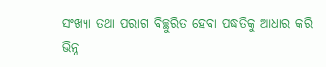ସଂଖ୍ୟା ତଥା ପରାଗ ବିଚ୍ଛୁରିତ ହେବା ପଦ୍ଧତିକୁ ଆଧାର କରି ଭିନ୍ନ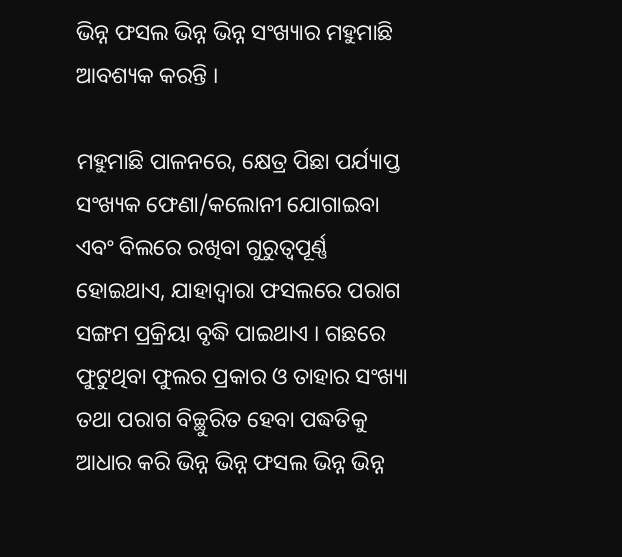ଭିନ୍ନ ଫସଲ ଭିନ୍ନ ଭିନ୍ନ ସଂଖ୍ୟାର ମହୁମାଛି ଆବଶ୍ୟକ କରନ୍ତି ।

ମହୁମାଛି ପାଳନରେ, କ୍ଷେତ୍ର ପିଛା ପର୍ଯ୍ୟାପ୍ତ ସଂଖ୍ୟକ ଫେଣା/କଲୋନୀ ଯୋଗାଇବା ଏବଂ ବିଲରେ ରଖିବା ଗୁରୁତ୍ୱପୂର୍ଣ୍ଣ ହୋଇଥାଏ, ଯାହାଦ୍ୱାରା ଫସଲରେ ପରାଗ ସଙ୍ଗମ ପ୍ରକ୍ରିୟା ବୃଦ୍ଧି ପାଇଥାଏ । ଗଛରେ ଫୁଟୁଥିବା ଫୁଲର ପ୍ରକାର ଓ ତାହାର ସଂଖ୍ୟା ତଥା ପରାଗ ବିଚ୍ଛୁରିତ ହେବା ପଦ୍ଧତିକୁ ଆଧାର କରି ଭିନ୍ନ ଭିନ୍ନ ଫସଲ ଭିନ୍ନ ଭିନ୍ନ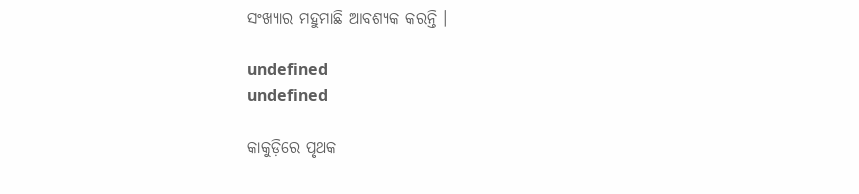ସଂଖ୍ୟାର ମହୁମାଛି ଆବଶ୍ୟକ କରନ୍ତି ।

undefined
undefined

କାକୁଡ଼ିରେ ପୃଥକ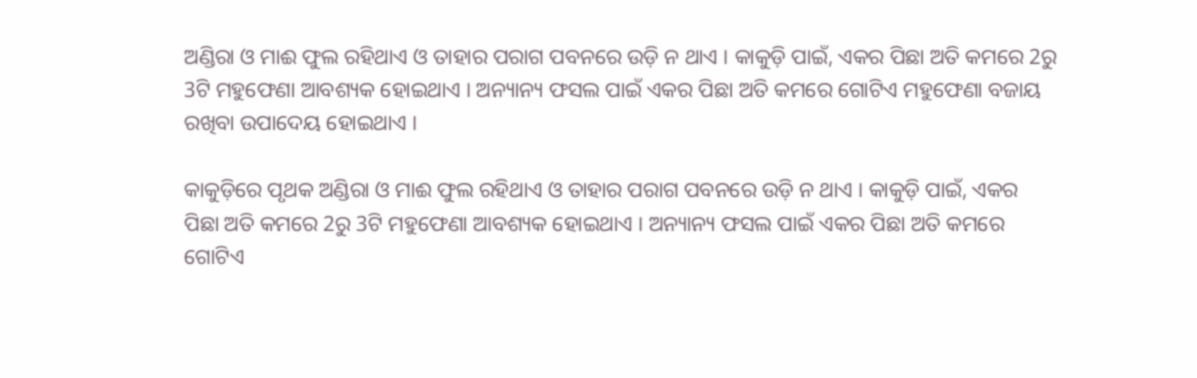ଅଣ୍ଡିରା ଓ ମାଈ ଫୁଲ ରହିଥାଏ ଓ ତାହାର ପରାଗ ପବନରେ ଉଡ଼ି ନ ଥାଏ । କାକୁଡ଼ି ପାଇଁ, ଏକର ପିଛା ଅତି କମରେ 2ରୁ 3ଟି ମହୁଫେଣା ଆବଶ୍ୟକ ହୋଇଥାଏ । ଅନ୍ୟାନ୍ୟ ଫସଲ ପାଇଁ ଏକର ପିଛା ଅତି କମରେ ଗୋଟିଏ ମହୁଫେଣା ବଜାୟ ରଖିବା ଉପାଦେୟ ହୋଇଥାଏ ।

କାକୁଡ଼ିରେ ପୃଥକ ଅଣ୍ଡିରା ଓ ମାଈ ଫୁଲ ରହିଥାଏ ଓ ତାହାର ପରାଗ ପବନରେ ଉଡ଼ି ନ ଥାଏ । କାକୁଡ଼ି ପାଇଁ, ଏକର ପିଛା ଅତି କମରେ 2ରୁ 3ଟି ମହୁଫେଣା ଆବଶ୍ୟକ ହୋଇଥାଏ । ଅନ୍ୟାନ୍ୟ ଫସଲ ପାଇଁ ଏକର ପିଛା ଅତି କମରେ ଗୋଟିଏ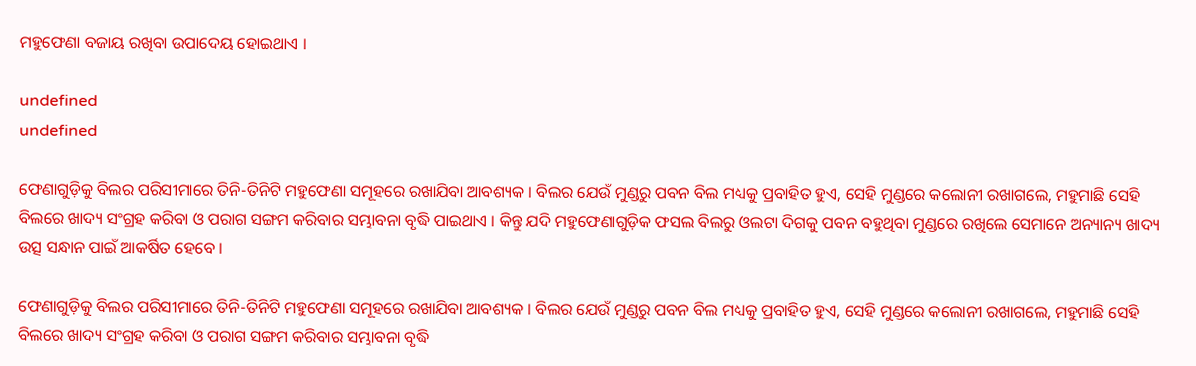ମହୁଫେଣା ବଜାୟ ରଖିବା ଉପାଦେୟ ହୋଇଥାଏ ।

undefined
undefined

ଫେଣାଗୁଡ଼ିକୁ ବିଲର ପରିସୀମାରେ ତିନି-ତିନିଟି ମହୁଫେଣା ସମୂହରେ ରଖାଯିବା ଆବଶ୍ୟକ । ବିଲର ଯେଉଁ ମୁଣ୍ଡରୁ ପବନ ବିଲ ମଧ୍ୟକୁ ପ୍ରବାହିତ ହୁଏ, ସେହି ମୁଣ୍ଡରେ କଲୋନୀ ରଖାଗଲେ, ମହୁମାଛି ସେହି ବିଲରେ ଖାଦ୍ୟ ସଂଗ୍ରହ କରିବା ଓ ପରାଗ ସଙ୍ଗମ କରିବାର ସମ୍ଭାବନା ବୃଦ୍ଧି ପାଇଥାଏ । କିନ୍ତୁ ଯଦି ମହୁଫେଣାଗୁଡ଼ିକ ଫସଲ ବିଲରୁ ଓଲଟା ଦିଗକୁ ପବନ ବହୁଥିବା ମୁଣ୍ଡରେ ରଖିଲେ ସେମାନେ ଅନ୍ୟାନ୍ୟ ଖାଦ୍ୟ ଉତ୍ସ ସନ୍ଧାନ ପାଇଁ ଆକର୍ଷିତ ହେବେ ।

ଫେଣାଗୁଡ଼ିକୁ ବିଲର ପରିସୀମାରେ ତିନି-ତିନିଟି ମହୁଫେଣା ସମୂହରେ ରଖାଯିବା ଆବଶ୍ୟକ । ବିଲର ଯେଉଁ ମୁଣ୍ଡରୁ ପବନ ବିଲ ମଧ୍ୟକୁ ପ୍ରବାହିତ ହୁଏ, ସେହି ମୁଣ୍ଡରେ କଲୋନୀ ରଖାଗଲେ, ମହୁମାଛି ସେହି ବିଲରେ ଖାଦ୍ୟ ସଂଗ୍ରହ କରିବା ଓ ପରାଗ ସଙ୍ଗମ କରିବାର ସମ୍ଭାବନା ବୃଦ୍ଧି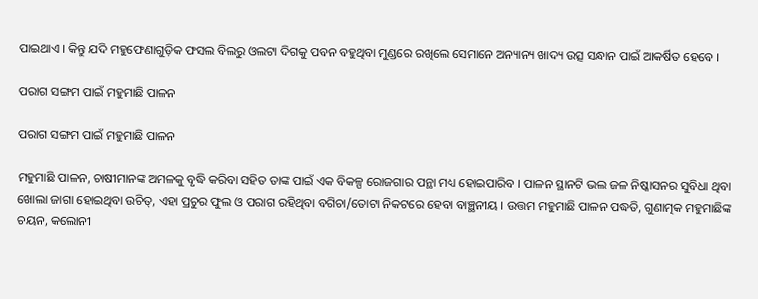ପାଇଥାଏ । କିନ୍ତୁ ଯଦି ମହୁଫେଣାଗୁଡ଼ିକ ଫସଲ ବିଲରୁ ଓଲଟା ଦିଗକୁ ପବନ ବହୁଥିବା ମୁଣ୍ଡରେ ରଖିଲେ ସେମାନେ ଅନ୍ୟାନ୍ୟ ଖାଦ୍ୟ ଉତ୍ସ ସନ୍ଧାନ ପାଇଁ ଆକର୍ଷିତ ହେବେ ।

ପରାଗ ସଙ୍ଗମ ପାଇଁ ମହୁମାଛି ପାଳନ

ପରାଗ ସଙ୍ଗମ ପାଇଁ ମହୁମାଛି ପାଳନ

ମହୁମାଛି ପାଳନ, ଚାଷୀମାନଙ୍କ ଅମଳକୁ ବୃଦ୍ଧି କରିବା ସହିତ ତାଙ୍କ ପାଇଁ ଏକ ବିକଳ୍ପ ରୋଜଗାର ପନ୍ଥା ମଧ୍ୟ ହୋଇପାରିବ । ପାଳନ ସ୍ଥାନଟି ଭଲ ଜଳ ନିଷ୍କାସନର ସୁବିଧା ଥିବା ଖୋଲା ଜାଗା ହୋଇଥିବା ଉଚିତ୍, ଏହା ପ୍ରଚୁର ଫୁଲ ଓ ପରାଗ ରହିଥିବା ବଗିଚା/ତୋଟା ନିକଟରେ ହେବା ବାଞ୍ଛନୀୟ । ଉତ୍ତମ ମହୁମାଛି ପାଳନ ପଦ୍ଧତି, ଗୁଣାତ୍ମକ ମହୁମାଛିଙ୍କ ଚୟନ, କଲୋନୀ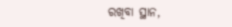ରଖିବା ସ୍ଥାନ,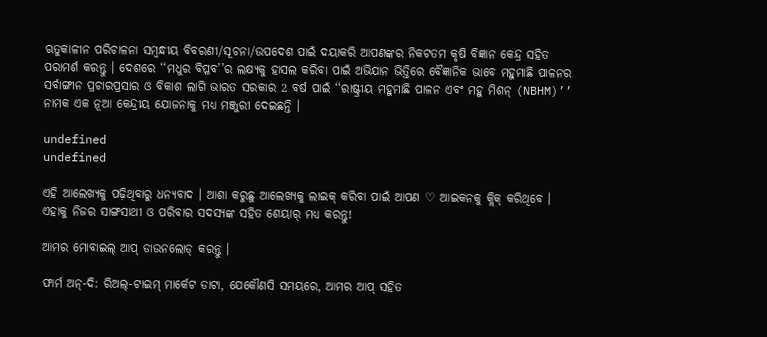ଋତୁକାଳୀନ ପରିଚାଳନା ସମ୍ବନ୍ଧୀୟ ବିବରଣୀ/ସୂଚନା/ଉପଦେଶ ପାଇଁ ଦୟାକରି ଆପଣଙ୍କର ନିକଟତମ କୃଷି ବିଜ୍ଞାନ କେନ୍ଦ୍ର ସହିତ ପରାମର୍ଶ କରନ୍ତୁ । ଦେଶରେ ‘‘ମଧୁର ବିପ୍ଳବ’’ର ଲକ୍ଷ୍ୟକୁ ହାସଲ କରିବା ପାଇଁ ଅଭିଯାନ ଭିତ୍ତିରେ ବୈଜ୍ଞାନିକ ଭାବେ ମହୁମାଛି ପାଳନର ସର୍ବାଙ୍ଗୀନ ପ୍ରଚାରପ୍ରସାର ଓ ବିକାଶ ଲାଗି ଭାରତ ସରକାର 2 ବର୍ଷ ପାଇଁ ‘‘ରାଷ୍ଟ୍ରୀୟ ମହୁମାଛି ପାଳନ ଏବଂ ମହୁ ମିଶନ୍ (NBHM)’’ ନାମକ ଏକ ନୂଆ କେନ୍ଦ୍ରୀୟ ଯୋଜନାକୁ ମଧ୍ୟ ମଞ୍ଜୁରୀ ଦେଇଛନ୍ତି ।

undefined
undefined

ଏହି ଆଲେଖ୍ୟକୁ ପଢ଼ିଥିବାରୁ ଧନ୍ୟବାଦ । ଆଶା କରୁଛୁ ଆଲେଖ୍ୟକୁ ଲାଇକ୍ କରିବା ପାଇଁ ଆପଣ ♡ ଆଇକନକୁ କ୍ଲିକ୍ କରିଥିବେ । ଏହାକୁ ନିଜର ସାଙ୍ଗସାଥୀ ଓ ପରିବାର ସଦସ୍ୟଙ୍କ ସହିତ ଶେୟାର୍ ମଧ୍ୟ କରନ୍ତୁ!

ଆମର ମୋବାଇଲ୍ ଆପ୍ ଡାଉନଲୋଡ୍ କରନ୍ତୁ ।

ଫାର୍ମ ଅନ୍-ଦି: ରିଅଲ୍-ଟାଇମ୍ ମାର୍କେଟ ଡାଟା, ଯେକୌଣସି ସମୟରେ, ଆମର ଆପ୍ ସହିତ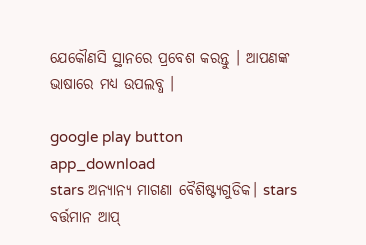ଯେକୌଣସି ସ୍ଥାନରେ ପ୍ରବେଶ କରନ୍ତୁ । ଆପଣଙ୍କ ଭାଷାରେ ମଧ୍ୟ ଉପଲବ୍ଧ ।

google play button
app_download
stars ଅନ୍ୟାନ୍ୟ ମାଗଣା ବୈଶିଷ୍ଟ୍ୟଗୁଡିକ। stars
ବର୍ତ୍ତମାନ ଆପ୍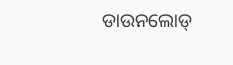ଡାଉନଲୋଡ୍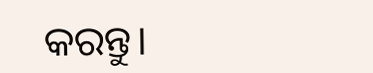କରନ୍ତୁ।